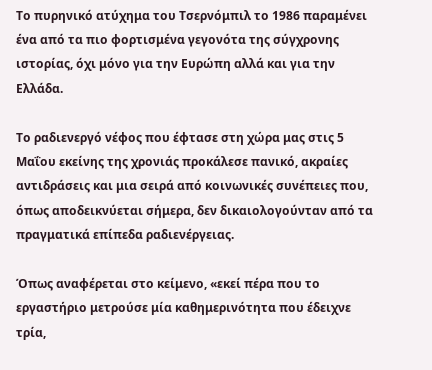Το πυρηνικό ατύχημα του Τσερνόμπιλ το 1986 παραμένει ένα από τα πιο φορτισμένα γεγονότα της σύγχρονης ιστορίας, όχι μόνο για την Ευρώπη αλλά και για την Ελλάδα.

Το ραδιενεργό νέφος που έφτασε στη χώρα μας στις 5 Μαΐου εκείνης της χρονιάς προκάλεσε πανικό, ακραίες αντιδράσεις και μια σειρά από κοινωνικές συνέπειες που, όπως αποδεικνύεται σήμερα, δεν δικαιολογούνταν από τα πραγματικά επίπεδα ραδιενέργειας.

Όπως αναφέρεται στο κείμενο, «εκεί πέρα που το εργαστήριο μετρούσε μία καθημερινότητα που έδειχνε τρία,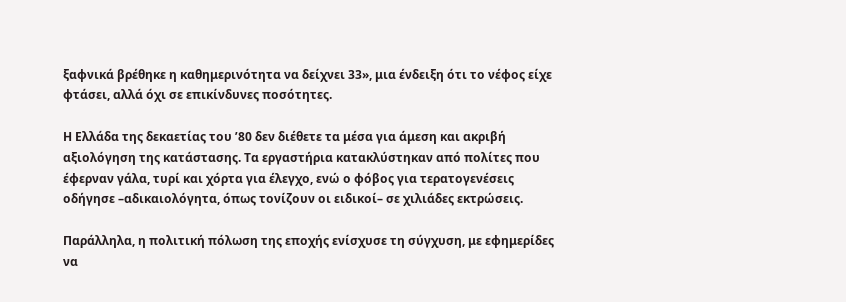ξαφνικά βρέθηκε η καθημερινότητα να δείχνει 33», μια ένδειξη ότι το νέφος είχε φτάσει, αλλά όχι σε επικίνδυνες ποσότητες.

Η Ελλάδα της δεκαετίας του ’80 δεν διέθετε τα μέσα για άμεση και ακριβή αξιολόγηση της κατάστασης. Τα εργαστήρια κατακλύστηκαν από πολίτες που έφερναν γάλα, τυρί και χόρτα για έλεγχο, ενώ ο φόβος για τερατογενέσεις οδήγησε –αδικαιολόγητα, όπως τονίζουν οι ειδικοί– σε χιλιάδες εκτρώσεις.

Παράλληλα, η πολιτική πόλωση της εποχής ενίσχυσε τη σύγχυση, με εφημερίδες να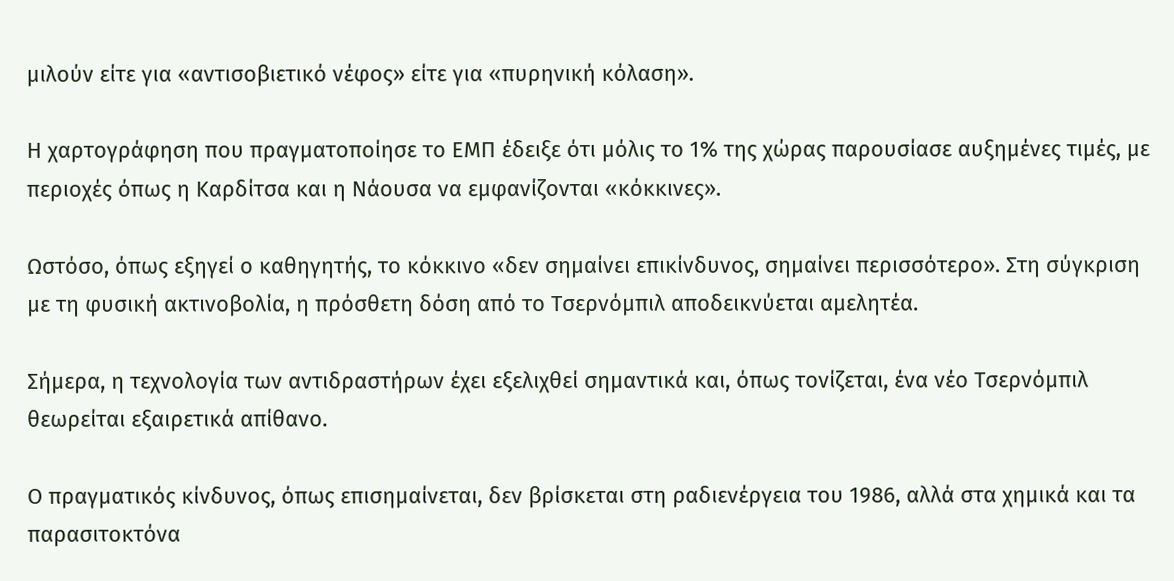μιλούν είτε για «αντισοβιετικό νέφος» είτε για «πυρηνική κόλαση».

Η χαρτογράφηση που πραγματοποίησε το ΕΜΠ έδειξε ότι μόλις το 1% της χώρας παρουσίασε αυξημένες τιμές, με περιοχές όπως η Καρδίτσα και η Νάουσα να εμφανίζονται «κόκκινες».

Ωστόσο, όπως εξηγεί ο καθηγητής, το κόκκινο «δεν σημαίνει επικίνδυνος, σημαίνει περισσότερο». Στη σύγκριση με τη φυσική ακτινοβολία, η πρόσθετη δόση από το Τσερνόμπιλ αποδεικνύεται αμελητέα.

Σήμερα, η τεχνολογία των αντιδραστήρων έχει εξελιχθεί σημαντικά και, όπως τονίζεται, ένα νέο Τσερνόμπιλ θεωρείται εξαιρετικά απίθανο.

Ο πραγματικός κίνδυνος, όπως επισημαίνεται, δεν βρίσκεται στη ραδιενέργεια του 1986, αλλά στα χημικά και τα παρασιτοκτόνα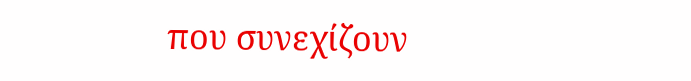που συνεχίζουν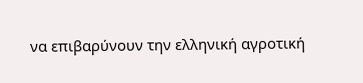να επιβαρύνουν την ελληνική αγροτική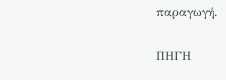παραγωγή.

ΠΗΓΗ